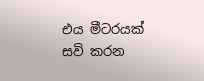එය මීටරයක් සවි කරන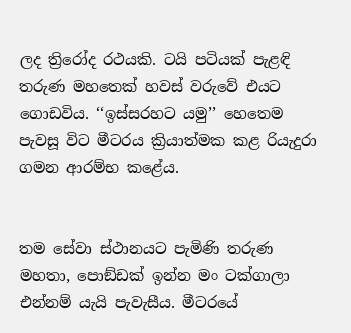ලද ත්‍රිරෝද රථයකි. ටයි පටියක් පැළඳි තරුණ මහතෙක් හවස් වරුවේ එයට ගොඩවිය. ‘‘ඉස්සරහට යමු’’ හෙතෙම පැවසූ විට මීටරය ක්‍රියාත්මක කළ රියැදුරා ගමන ආරම්භ කළේය.


තම සේවා ස්ථානයට පැමිණි තරුණ මහතා, පොඞ්ඩක් ඉන්න මං ටක්ගාලා එන්නම් යැයි පැවැසීය. මීටරයේ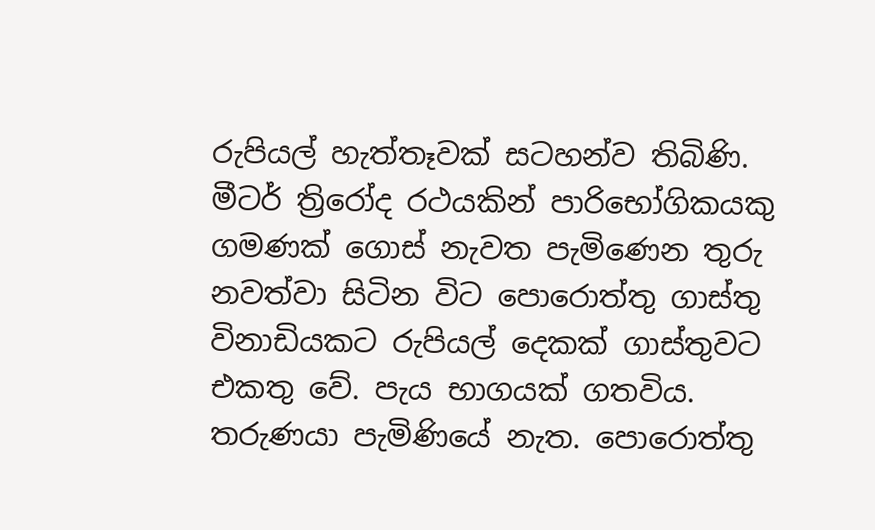රුපියල් හැත්තෑවක් සටහන්ව තිබිණි. මීටර් ත්‍රිරෝද රථයකින් පාරිභෝගිකයකු ගමණක් ගොස් නැවත පැමිණෙන තුරු නවත්වා සිටින විට පොරොත්තු ගාස්තු විනාඩියකට රුපියල් දෙකක් ගාස්තුවට එකතු වේ. පැය භාගයක් ගතවිය. තරුණයා පැමිණියේ නැත. පොරොත්තු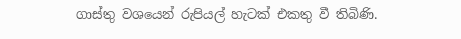ගාස්තු වශයෙන් රුපියල් හැටක් එකතු වී තිබිණි.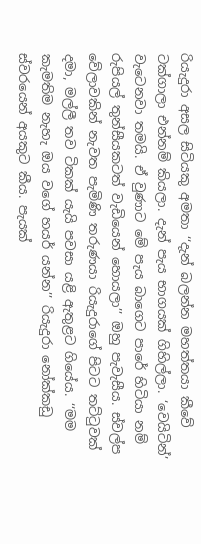රියැදුරා අසල සිටියකු අමතා ‘‘දැන් බලන්න මහත්තයා කීවේ ටක්ගාලා එන්නම් කියලා. දැන් පැය භාගයක් ගිහිල්ලා. ‘වෙයිටින්’ වැටෙනවා තමයි. ඒ වුණාට මේ පැය බාගෙට පාරේ හිටියා නම් රුපියල් තුන්සීයකටත් වැඩියෙන් හොයලා’’ ඔහු පැවැසීය. ස්වල්ප වේලාවකින් නැවත පැමිණි තරුණයා රියැදුරාගේ පිටට තට්ටුවක් දමා, මල්ලී තව ටිකක් යැයි පවසා යළි ඇතුළට ගියේය. ‘‘මම කැමතිම නැහැ ඔය වගේ හයර් යන්න’’ රියැදුරා නෝක්කඩු ස්වරයෙන් අයකුට කීය. පැයක්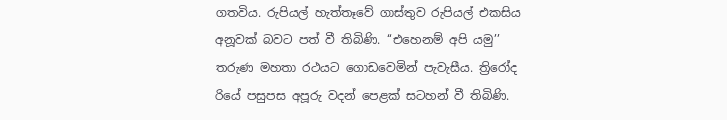ගතවිය. රුපියල් හැත්තෑවේ ගාස්තුව රුපියල් එකසිය අනූවක් බවට පත් වී තිබිණි. ‘‘එහෙනම් අපි යමු’’ තරුණ මහතා රථයට ගොඩවෙමින් පැවැසීය. ත්‍රිරෝද රියේ පසුපස අපූරු වදන් පෙළක් සටහන් වී තිබිණි.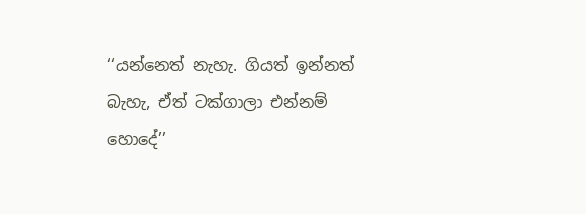‘‘යන්නෙත් නැහැ. ගියත් ඉන්නත් බැහැ, ඒත් ටක්ගාලා එන්නම් හොදේ’’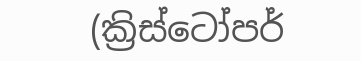(ක්‍රිස්ටෝපර්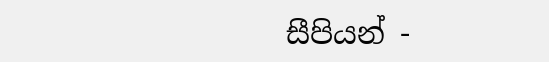සීපියන් -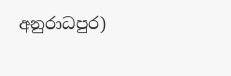අනුරාධපුර)